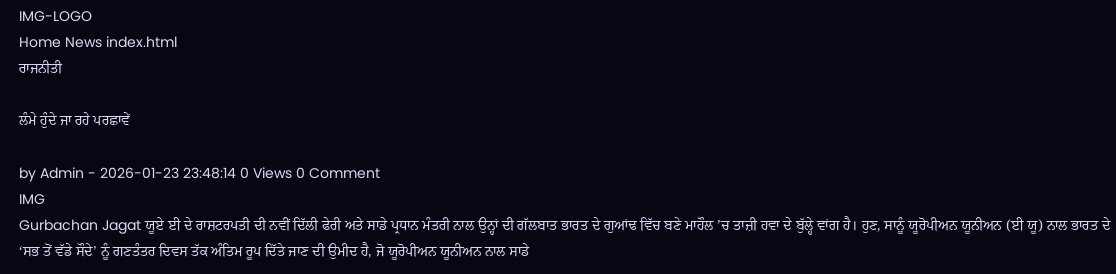IMG-LOGO
Home News index.html
ਰਾਜਨੀਤੀ

ਲੰਮੇ ਹੁੰਦੇ ਜਾ ਰਹੇ ਪਰਛਾਵੇਂ

by Admin - 2026-01-23 23:48:14 0 Views 0 Comment
IMG
Gurbachan Jagat ਯੂਏ ਈ ਦੇ ਰਾਸ਼ਟਰਪਤੀ ਦੀ ਨਵੀਂ ਦਿੱਲੀ ਫੇਰੀ ਅਤੇ ਸਾਡੇ ਪ੍ਰਧਾਨ ਮੰਤਰੀ ਨਾਲ ਉਨ੍ਹਾਂ ਦੀ ਗੱਲਬਾਤ ਭਾਰਤ ਦੇ ਗੁਆਂਢ ਵਿੱਚ ਬਣੇ ਮਾਹੌਲ ’ਚ ਤਾਜ਼ੀ ਹਵਾ ਦੇ ਬੁੱਲ੍ਹੇ ਵਾਂਗ ਹੈ। ਹੁਣ, ਸਾਨੂੰ ਯੂਰੋਪੀਅਨ ਯੂਨੀਅਨ (ਈ ਯੂ) ਨਾਲ ਭਾਰਤ ਦੇ ‘ਸਭ ਤੋਂ ਵੱਡੇ ਸੌਦੇ’ ਨੂੰ ਗਣਤੰਤਰ ਦਿਵਸ ਤੱਕ ਅੰਤਿਮ ਰੂਪ ਦਿੱਤੇ ਜਾਣ ਦੀ ਉਮੀਦ ਹੈ, ਜੋ ਯੂਰੋਪੀਅਨ ਯੂਨੀਅਨ ਨਾਲ ਸਾਡੇ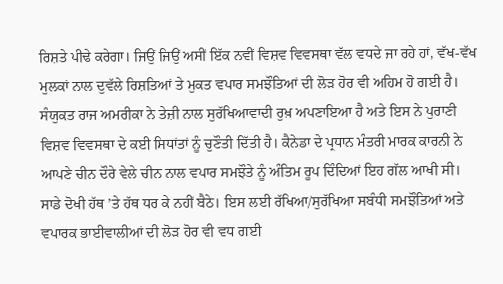ਰਿਸ਼ਤੇ ਪੀਢੇ ਕਰੇਗਾ। ਜਿਉਂ ਜਿਉਂ ਅਸੀਂ ਇੱਕ ਨਵੀਂ ਵਿਸ਼ਵ ਵਿਵਸਥਾ ਵੱਲ ਵਧਦੇ ਜਾ ਰਹੇ ਹਾਂ, ਵੱਖ-ਵੱਖ ਮੁਲਕਾਂ ਨਾਲ ਦੁਵੱਲੇ ਰਿਸ਼ਤਿਆਂ ਤੇ ਮੁਕਤ ਵਪਾਰ ਸਮਝੌਤਿਆਂ ਦੀ ਲੋੜ ਹੋਰ ਵੀ ਅਹਿਮ ਹੋ ਗਈ ਹੈ। ਸੰਯੁਕਤ ਰਾਜ ਅਮਰੀਕਾ ਨੇ ਤੇਜ਼ੀ ਨਾਲ ਸੁਰੱਖਿਆਵਾਦੀ ਰੁਖ਼ ਅਪਣਾਇਆ ਹੈ ਅਤੇ ਇਸ ਨੇ ਪੁਰਾਣੀ ਵਿਸ਼ਵ ਵਿਵਸਥਾ ਦੇ ਕਈ ਸਿਧਾਂਤਾਂ ਨੂੰ ਚੁਣੌਤੀ ਦਿੱਤੀ ਹੈ। ਕੈਨੇਡਾ ਦੇ ਪ੍ਰਧਾਨ ਮੰਤਰੀ ਮਾਰਕ ਕਾਰਨੀ ਨੇ ਆਪਣੇ ਚੀਨ ਦੌਰੇ ਵੇਲੇ ਚੀਨ ਨਾਲ ਵਪਾਰ ਸਮਝੌਤੇ ਨੂੰ ਅੰਤਿਮ ਰੂਪ ਦਿੰਦਿਆਂ ਇਹ ਗੱਲ ਆਖੀ ਸੀ। ਸਾਡੇ ਦੋਖੀ ਹੱਥ ’ਤੇ ਹੱਥ ਧਰ ਕੇ ਨਹੀਂ ਬੈਠੇ। ਇਸ ਲਈ ਰੱਖਿਆ/ਸੁਰੱਖਿਆ ਸਬੰਧੀ ਸਮਝੌਤਿਆਂ ਅਤੇ ਵਪਾਰਕ ਭਾਈਵਾਲੀਆਂ ਦੀ ਲੋੜ ਹੋਰ ਵੀ ਵਧ ਗਈ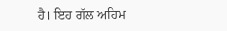ਹੈ। ਇਹ ਗੱਲ ਅਹਿਮ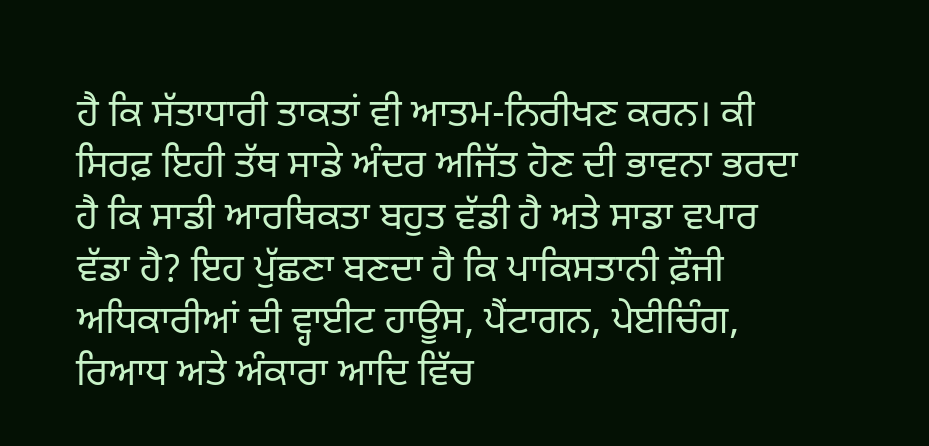ਹੈ ਕਿ ਸੱਤਾਧਾਰੀ ਤਾਕਤਾਂ ਵੀ ਆਤਮ-ਨਿਰੀਖਣ ਕਰਨ। ਕੀ ਸਿਰਫ਼ ਇਹੀ ਤੱਥ ਸਾਡੇ ਅੰਦਰ ਅਜਿੱਤ ਹੋਣ ਦੀ ਭਾਵਨਾ ਭਰਦਾ ਹੈ ਕਿ ਸਾਡੀ ਆਰਥਿਕਤਾ ਬਹੁਤ ਵੱਡੀ ਹੈ ਅਤੇ ਸਾਡਾ ਵਪਾਰ ਵੱਡਾ ਹੈ? ਇਹ ਪੁੱਛਣਾ ਬਣਦਾ ਹੈ ਕਿ ਪਾਕਿਸਤਾਨੀ ਫ਼ੌਜੀ ਅਧਿਕਾਰੀਆਂ ਦੀ ਵ੍ਹਾਈਟ ਹਾਊਸ, ਪੈਂਟਾਗਨ, ਪੇਈਚਿੰਗ, ਰਿਆਧ ਅਤੇ ਅੰਕਾਰਾ ਆਦਿ ਵਿੱਚ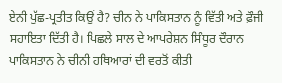ਏਨੀ ਪੁੱਛ-ਪ੍ਰਤੀਤ ਕਿਉਂ ਹੈ? ਚੀਨ ਨੇ ਪਾਕਿਸਤਾਨ ਨੂੰ ਵਿੱਤੀ ਅਤੇ ਫ਼ੌਜੀ ਸਹਾਇਤਾ ਦਿੱਤੀ ਹੈ। ਪਿਛਲੇ ਸਾਲ ਦੇ ਆਪਰੇਸ਼ਨ ਸਿੰਧੂਰ ਦੌਰਾਨ ਪਾਕਿਸਤਾਨ ਨੇ ਚੀਨੀ ਹਥਿਆਰਾਂ ਦੀ ਵਰਤੋਂ ਕੀਤੀ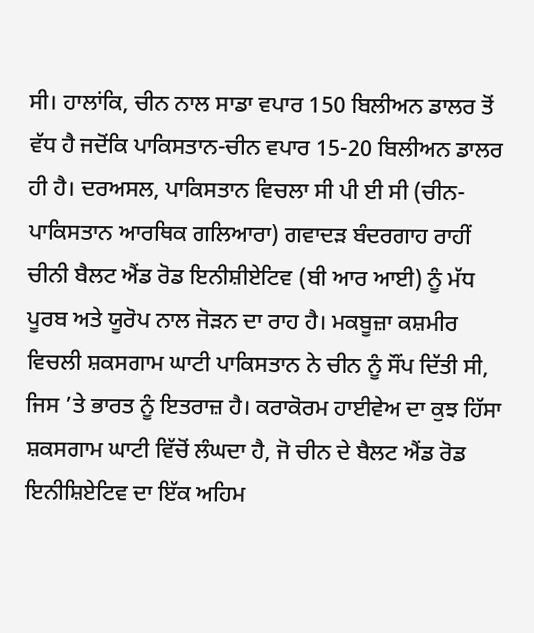ਸੀ। ਹਾਲਾਂਕਿ, ਚੀਨ ਨਾਲ ਸਾਡਾ ਵਪਾਰ 150 ਬਿਲੀਅਨ ਡਾਲਰ ਤੋਂ ਵੱਧ ਹੈ ਜਦੋਂਕਿ ਪਾਕਿਸਤਾਨ-ਚੀਨ ਵਪਾਰ 15-20 ਬਿਲੀਅਨ ਡਾਲਰ ਹੀ ਹੈ। ਦਰਅਸਲ, ਪਾਕਿਸਤਾਨ ਵਿਚਲਾ ਸੀ ਪੀ ਈ ਸੀ (ਚੀਨ-ਪਾਕਿਸਤਾਨ ਆਰਥਿਕ ਗਲਿਆਰਾ) ਗਵਾਦੜ ਬੰਦਰਗਾਹ ਰਾਹੀਂ ਚੀਨੀ ਬੈਲਟ ਐਂਡ ਰੋਡ ਇਨੀਸ਼ੀਏਟਿਵ (ਬੀ ਆਰ ਆਈ) ਨੂੰ ਮੱਧ ਪੂਰਬ ਅਤੇ ਯੂਰੋਪ ਨਾਲ ਜੋੜਨ ਦਾ ਰਾਹ ਹੈ। ਮਕਬੂਜ਼ਾ ਕਸ਼ਮੀਰ ਵਿਚਲੀ ਸ਼ਕਸਗਾਮ ਘਾਟੀ ਪਾਕਿਸਤਾਨ ਨੇ ਚੀਨ ਨੂੰ ਸੌਂਪ ਦਿੱਤੀ ਸੀ, ਜਿਸ ’ਤੇ ਭਾਰਤ ਨੂੰ ਇਤਰਾਜ਼ ਹੈ। ਕਰਾਕੋਰਮ ਹਾਈਵੇਅ ਦਾ ਕੁਝ ਹਿੱਸਾ ਸ਼ਕਸਗਾਮ ਘਾਟੀ ਵਿੱਚੋਂ ਲੰਘਦਾ ਹੈ, ਜੋ ਚੀਨ ਦੇ ਬੈਲਟ ਐਂਡ ਰੋਡ ਇਨੀਸ਼ਿਏਟਿਵ ਦਾ ਇੱਕ ਅਹਿਮ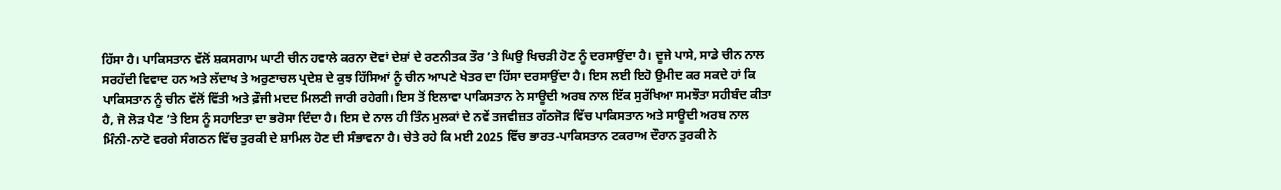ਹਿੱਸਾ ਹੈ। ਪਾਕਿਸਤਾਨ ਵੱਲੋਂ ਸ਼ਕਸਗਾਮ ਘਾਟੀ ਚੀਨ ਹਵਾਲੇ ਕਰਨਾ ਦੋਵਾਂ ਦੇਸ਼ਾਂ ਦੇ ਰਣਨੀਤਕ ਤੌਰ ’ਤੇ ਘਿਉ ਖਿਚੜੀ ਹੋਣ ਨੂੰ ਦਰਸਾਉਂਦਾ ਹੈ। ਦੂਜੇ ਪਾਸੇ, ਸਾਡੇ ਚੀਨ ਨਾਲ ਸਰਹੱਦੀ ਵਿਵਾਦ ਹਨ ਅਤੇ ਲੱਦਾਖ ਤੇ ਅਰੁਣਾਚਲ ਪ੍ਰਦੇਸ਼ ਦੇ ਕੁਝ ਹਿੱਸਿਆਂ ਨੂੰ ਚੀਨ ਆਪਣੇ ਖੇਤਰ ਦਾ ਹਿੱਸਾ ਦਰਸਾਉਂਦਾ ਹੈ। ਇਸ ਲਈ ਇਹੋ ਉਮੀਦ ਕਰ ਸਕਦੇ ਹਾਂ ਕਿ ਪਾਕਿਸਤਾਨ ਨੂੰ ਚੀਨ ਵੱਲੋਂ ਵਿੱਤੀ ਅਤੇ ਫ਼ੌਜੀ ਮਦਦ ਮਿਲਣੀ ਜਾਰੀ ਰਹੇਗੀ। ਇਸ ਤੋਂ ਇਲਾਵਾ ਪਾਕਿਸਤਾਨ ਨੇ ਸਾਊਦੀ ਅਰਬ ਨਾਲ ਇੱਕ ਸੁਰੱਖਿਆ ਸਮਝੌਤਾ ਸਹੀਬੰਦ ਕੀਤਾ ਹੈ, ਜੋ ਲੋੜ ਪੈਣ ’ਤੇ ਇਸ ਨੂੰ ਸਹਾਇਤਾ ਦਾ ਭਰੋਸਾ ਦਿੰਦਾ ਹੈ। ਇਸ ਦੇ ਨਾਲ ਹੀ ਤਿੰਨ ਮੁਲਕਾਂ ਦੇ ਨਵੇਂ ਤਜਵੀਜ਼ਤ ਗੱਠਜੋੜ ਵਿੱਚ ਪਾਕਿਸਤਾਨ ਅਤੇ ਸਾਊਦੀ ਅਰਬ ਨਾਲ ਮਿੰਨੀ-ਨਾਟੋ ਵਰਗੇ ਸੰਗਠਨ ਵਿੱਚ ਤੁਰਕੀ ਦੇ ਸ਼ਾਮਿਲ ਹੋਣ ਦੀ ਸੰਭਾਵਨਾ ਹੈ। ਚੇਤੇ ਰਹੇ ਕਿ ਮਈ 2025 ਵਿੱਚ ਭਾਰਤ-ਪਾਕਿਸਤਾਨ ਟਕਰਾਅ ਦੌਰਾਨ ਤੁਰਕੀ ਨੇ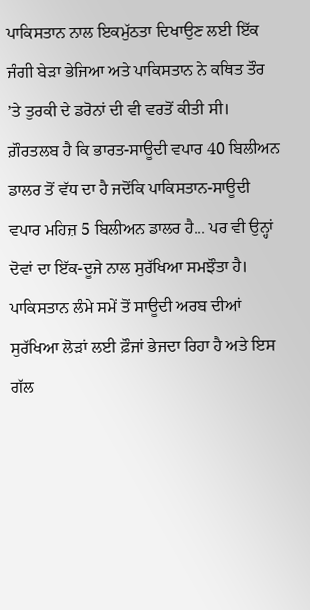ਪਾਕਿਸਤਾਨ ਨਾਲ ਇਕਮੁੱਠਤਾ ਦਿਖਾਉਣ ਲਈ ਇੱਕ ਜੰਗੀ ਬੇੜਾ ਭੇਜਿਆ ਅਤੇ ਪਾਕਿਸਤਾਨ ਨੇ ਕਥਿਤ ਤੌਰ ’ਤੇ ਤੁਰਕੀ ਦੇ ਡਰੋਨਾਂ ਦੀ ਵੀ ਵਰਤੋਂ ਕੀਤੀ ਸੀ। ਗ਼ੌਰਤਲਬ ਹੈ ਕਿ ਭਾਰਤ-ਸਾਊਦੀ ਵਪਾਰ 40 ਬਿਲੀਅਨ ਡਾਲਰ ਤੋਂ ਵੱਧ ਦਾ ਹੈ ਜਦੋਂਕਿ ਪਾਕਿਸਤਾਨ-ਸਾਊਦੀ ਵਪਾਰ ਮਹਿਜ਼ 5 ਬਿਲੀਅਨ ਡਾਲਰ ਹੈ... ਪਰ ਵੀ ਉਨ੍ਹਾਂ ਦੋਵਾਂ ਦਾ ਇੱਕ-ਦੂਜੇ ਨਾਲ ਸੁਰੱਖਿਆ ਸਮਝੌਤਾ ਹੈ। ਪਾਕਿਸਤਾਨ ਲੰਮੇ ਸਮੇਂ ਤੋਂ ਸਾਊਦੀ ਅਰਬ ਦੀਆਂ ਸੁਰੱਖਿਆ ਲੋੜਾਂ ਲਈ ਫ਼ੌਜਾਂ ਭੇਜਦਾ ਰਿਹਾ ਹੈ ਅਤੇ ਇਸ ਗੱਲ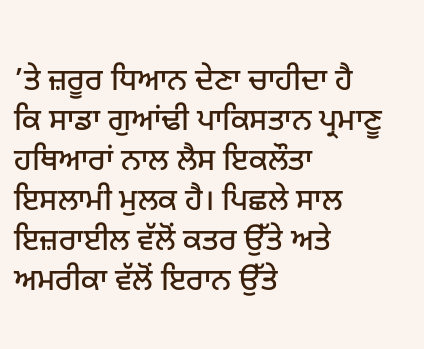’ਤੇ ਜ਼ਰੂਰ ਧਿਆਨ ਦੇਣਾ ਚਾਹੀਦਾ ਹੈ ਕਿ ਸਾਡਾ ਗੁਆਂਢੀ ਪਾਕਿਸਤਾਨ ਪ੍ਰਮਾਣੂ ਹਥਿਆਰਾਂ ਨਾਲ ਲੈਸ ਇਕਲੌਤਾ ਇਸਲਾਮੀ ਮੁਲਕ ਹੈ। ਪਿਛਲੇ ਸਾਲ ਇਜ਼ਰਾਈਲ ਵੱਲੋਂ ਕਤਰ ਉੱਤੇ ਅਤੇ ਅਮਰੀਕਾ ਵੱਲੋਂ ਇਰਾਨ ਉੱਤੇ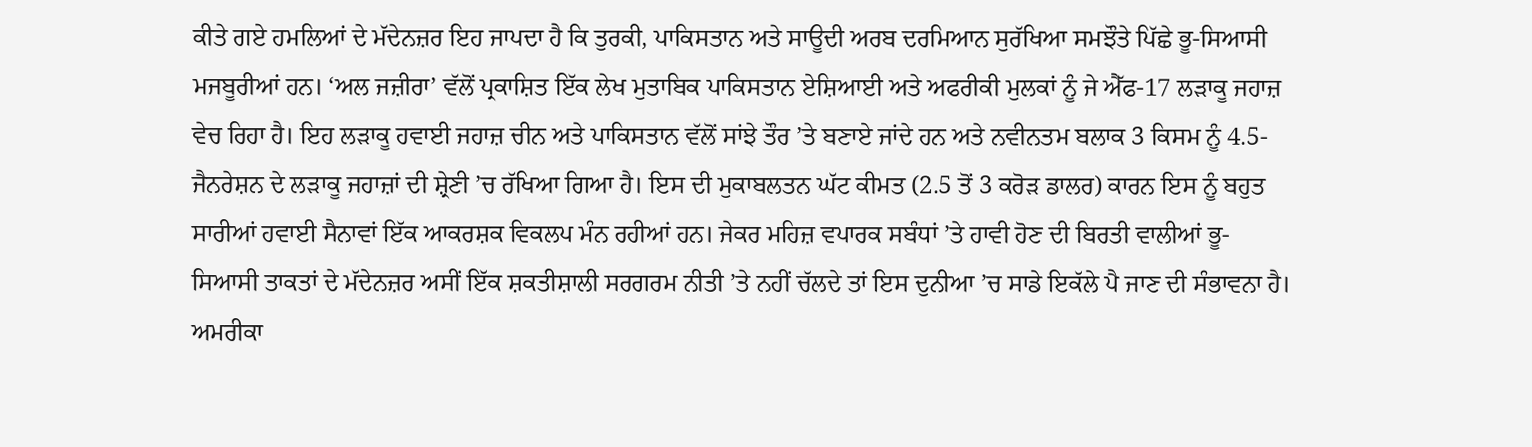ਕੀਤੇ ਗਏ ਹਮਲਿਆਂ ਦੇ ਮੱਦੇਨਜ਼ਰ ਇਹ ਜਾਪਦਾ ਹੈ ਕਿ ਤੁਰਕੀ, ਪਾਕਿਸਤਾਨ ਅਤੇ ਸਾਊਦੀ ਅਰਬ ਦਰਮਿਆਨ ਸੁਰੱਖਿਆ ਸਮਝੌਤੇ ਪਿੱਛੇ ਭੂ-ਸਿਆਸੀ ਮਜਬੂਰੀਆਂ ਹਨ। ‘ਅਲ ਜਜ਼ੀਰਾ’ ਵੱਲੋਂ ਪ੍ਰਕਾਸ਼ਿਤ ਇੱਕ ਲੇਖ ਮੁਤਾਬਿਕ ਪਾਕਿਸਤਾਨ ਏਸ਼ਿਆਈ ਅਤੇ ਅਫਰੀਕੀ ਮੁਲਕਾਂ ਨੂੰ ਜੇ ਐੱਫ-17 ਲੜਾਕੂ ਜਹਾਜ਼ ਵੇਚ ਰਿਹਾ ਹੈ। ਇਹ ਲੜਾਕੂ ਹਵਾਈ ਜਹਾਜ਼ ਚੀਨ ਅਤੇ ਪਾਕਿਸਤਾਨ ਵੱਲੋਂ ਸਾਂਝੇ ਤੌਰ ’ਤੇ ਬਣਾਏ ਜਾਂਦੇ ਹਨ ਅਤੇ ਨਵੀਨਤਮ ਬਲਾਕ 3 ਕਿਸਮ ਨੂੰ 4.5-ਜੈਨਰੇਸ਼ਨ ਦੇ ਲੜਾਕੂ ਜਹਾਜ਼ਾਂ ਦੀ ਸ਼੍ਰੇਣੀ ’ਚ ਰੱਖਿਆ ਗਿਆ ਹੈ। ਇਸ ਦੀ ਮੁਕਾਬਲਤਨ ਘੱਟ ਕੀਮਤ (2.5 ਤੋਂ 3 ਕਰੋੜ ਡਾਲਰ) ਕਾਰਨ ਇਸ ਨੂੰ ਬਹੁਤ ਸਾਰੀਆਂ ਹਵਾਈ ਸੈਨਾਵਾਂ ਇੱਕ ਆਕਰਸ਼ਕ ਵਿਕਲਪ ਮੰਨ ਰਹੀਆਂ ਹਨ। ਜੇਕਰ ਮਹਿਜ਼ ਵਪਾਰਕ ਸਬੰਧਾਂ ’ਤੇ ਹਾਵੀ ਹੋਣ ਦੀ ਬਿਰਤੀ ਵਾਲੀਆਂ ਭੂ-ਸਿਆਸੀ ਤਾਕਤਾਂ ਦੇ ਮੱਦੇਨਜ਼ਰ ਅਸੀਂ ਇੱਕ ਸ਼ਕਤੀਸ਼ਾਲੀ ਸਰਗਰਮ ਨੀਤੀ ’ਤੇ ਨਹੀਂ ਚੱਲਦੇ ਤਾਂ ਇਸ ਦੁਨੀਆ ’ਚ ਸਾਡੇ ਇਕੱਲੇ ਪੈ ਜਾਣ ਦੀ ਸੰਭਾਵਨਾ ਹੈ। ਅਮਰੀਕਾ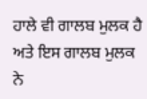ਹਾਲੇ ਵੀ ਗਾਲਬ ਮੁਲਕ ਹੈ ਅਤੇ ਇਸ ਗਾਲਬ ਮੁਲਕ ਨੇ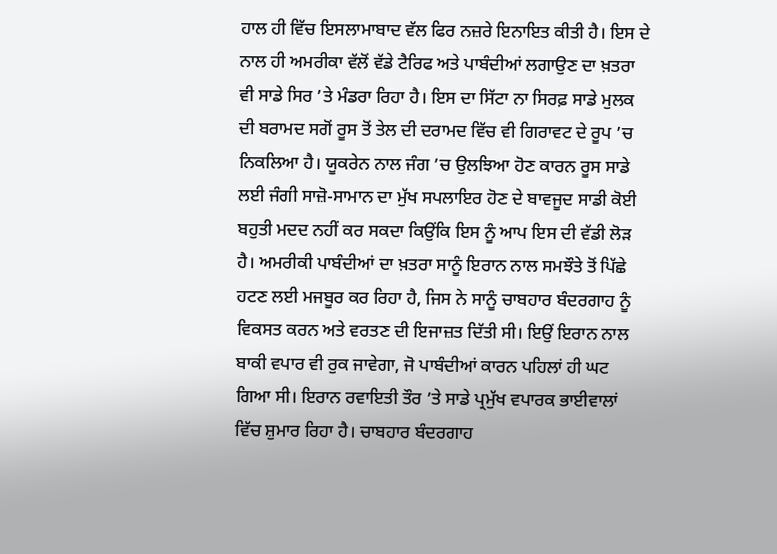ਹਾਲ ਹੀ ਵਿੱਚ ਇਸਲਾਮਾਬਾਦ ਵੱਲ ਫਿਰ ਨਜ਼ਰੇ ਇਨਾਇਤ ਕੀਤੀ ਹੈ। ਇਸ ਦੇ ਨਾਲ ਹੀ ਅਮਰੀਕਾ ਵੱਲੋਂ ਵੱਡੇ ਟੈਰਿਫ ਅਤੇ ਪਾਬੰਦੀਆਂ ਲਗਾਉਣ ਦਾ ਖ਼ਤਰਾ ਵੀ ਸਾਡੇ ਸਿਰ ’ਤੇ ਮੰਡਰਾ ਰਿਹਾ ਹੈ। ਇਸ ਦਾ ਸਿੱਟਾ ਨਾ ਸਿਰਫ਼ ਸਾਡੇ ਮੁਲਕ ਦੀ ਬਰਾਮਦ ਸਗੋਂ ਰੂਸ ਤੋਂ ਤੇਲ ਦੀ ਦਰਾਮਦ ਵਿੱਚ ਵੀ ਗਿਰਾਵਟ ਦੇ ਰੂਪ ’ਚ ਨਿਕਲਿਆ ਹੈ। ਯੂਕਰੇਨ ਨਾਲ ਜੰਗ ’ਚ ਉਲਝਿਆ ਹੋਣ ਕਾਰਨ ਰੂਸ ਸਾਡੇ ਲਈ ਜੰਗੀ ਸਾਜ਼ੋ-ਸਾਮਾਨ ਦਾ ਮੁੱਖ ਸਪਲਾਇਰ ਹੋਣ ਦੇ ਬਾਵਜੂਦ ਸਾਡੀ ਕੋਈ ਬਹੁਤੀ ਮਦਦ ਨਹੀਂ ਕਰ ਸਕਦਾ ਕਿਉਂਕਿ ਇਸ ਨੂੰ ਆਪ ਇਸ ਦੀ ਵੱਡੀ ਲੋੜ ਹੈ। ਅਮਰੀਕੀ ਪਾਬੰਦੀਆਂ ਦਾ ਖ਼ਤਰਾ ਸਾਨੂੰ ਇਰਾਨ ਨਾਲ ਸਮਝੌਤੇ ਤੋਂ ਪਿੱਛੇ ਹਟਣ ਲਈ ਮਜਬੂਰ ਕਰ ਰਿਹਾ ਹੈ, ਜਿਸ ਨੇ ਸਾਨੂੰ ਚਾਬਹਾਰ ਬੰਦਰਗਾਹ ਨੂੰ ਵਿਕਸਤ ਕਰਨ ਅਤੇ ਵਰਤਣ ਦੀ ਇਜਾਜ਼ਤ ਦਿੱਤੀ ਸੀ। ਇਉਂ ਇਰਾਨ ਨਾਲ ਬਾਕੀ ਵਪਾਰ ਵੀ ਰੁਕ ਜਾਵੇਗਾ, ਜੋ ਪਾਬੰਦੀਆਂ ਕਾਰਨ ਪਹਿਲਾਂ ਹੀ ਘਟ ਗਿਆ ਸੀ। ਇਰਾਨ ਰਵਾਇਤੀ ਤੌਰ ’ਤੇ ਸਾਡੇ ਪ੍ਰਮੁੱਖ ਵਪਾਰਕ ਭਾਈਵਾਲਾਂ ਵਿੱਚ ਸ਼ੁਮਾਰ ਰਿਹਾ ਹੈ। ਚਾਬਹਾਰ ਬੰਦਰਗਾਹ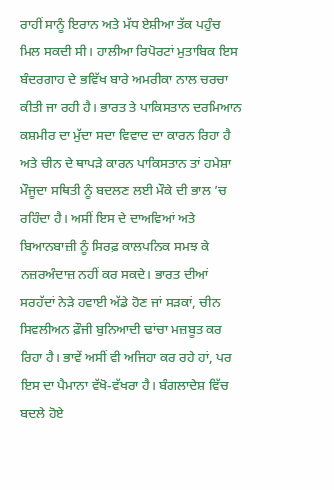ਰਾਹੀਂ ਸਾਨੂੰ ਇਰਾਨ ਅਤੇ ਮੱਧ ਏਸ਼ੀਆ ਤੱਕ ਪਹੁੰਚ ਮਿਲ ਸਕਦੀ ਸੀ। ਹਾਲੀਆ ਰਿਪੋਰਟਾਂ ਮੁਤਾਬਿਕ ਇਸ ਬੰਦਰਗਾਹ ਦੇ ਭਵਿੱਖ ਬਾਰੇ ਅਮਰੀਕਾ ਨਾਲ ਚਰਚਾ ਕੀਤੀ ਜਾ ਰਹੀ ਹੈ। ਭਾਰਤ ਤੇ ਪਾਕਿਸਤਾਨ ਦਰਮਿਆਨ ਕਸ਼ਮੀਰ ਦਾ ਮੁੱਦਾ ਸਦਾ ਵਿਵਾਦ ਦਾ ਕਾਰਨ ਰਿਹਾ ਹੈ ਅਤੇ ਚੀਨ ਦੇ ਥਾਪੜੇ ਕਾਰਨ ਪਾਕਿਸਤਾਨ ਤਾਂ ਹਮੇਸ਼ਾ ਮੌਜੂਦਾ ਸਥਿਤੀ ਨੂੰ ਬਦਲਣ ਲਈ ਮੌਕੇ ਦੀ ਭਾਲ ’ਚ ਰਹਿੰਦਾ ਹੈ। ਅਸੀਂ ਇਸ ਦੇ ਦਾਅਵਿਆਂ ਅਤੇ ਬਿਆਨਬਾਜ਼ੀ ਨੂੰ ਸਿਰਫ਼ ਕਾਲਪਨਿਕ ਸਮਝ ਕੇ ਨਜ਼ਰਅੰਦਾਜ਼ ਨਹੀਂ ਕਰ ਸਕਦੇ। ਭਾਰਤ ਦੀਆਂ ਸਰਹੱਦਾਂ ਨੇੜੇ ਹਵਾਈ ਅੱਡੇ ਹੋਣ ਜਾਂ ਸੜਕਾਂ, ਚੀਨ ਸਿਵਲੀਅਨ ਫ਼ੌਜੀ ਬੁਨਿਆਦੀ ਢਾਂਚਾ ਮਜ਼ਬੂਤ ਕਰ ਰਿਹਾ ਹੈ। ਭਾਵੇਂ ਅਸੀਂ ਵੀ ਅਜਿਹਾ ਕਰ ਰਹੇ ਹਾਂ, ਪਰ ਇਸ ਦਾ ਪੈਮਾਨਾ ਵੱਖੋ-ਵੱਖਰਾ ਹੈ। ਬੰਗਲਾਦੇਸ਼ ਵਿੱਚ ਬਦਲੇ ਹੋਏ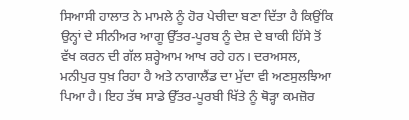ਸਿਆਸੀ ਹਾਲਾਤ ਨੇ ਮਾਮਲੇ ਨੂੰ ਹੋਰ ਪੇਚੀਦਾ ਬਣਾ ਦਿੱਤਾ ਹੈ ਕਿਉਂਕਿ ਉਨ੍ਹਾਂ ਦੇ ਸੀਨੀਅਰ ਆਗੂ ਉੱਤਰ-ਪੂਰਬ ਨੂੰ ਦੇਸ਼ ਦੇ ਬਾਕੀ ਹਿੱਸੇ ਤੋਂ ਵੱਖ ਕਰਨ ਦੀ ਗੱਲ ਸ਼ਰ੍ਹੇਆਮ ਆਖ ਰਹੇ ਹਨ। ਦਰਅਸਲ, ਮਨੀਪੁਰ ਧੁਖ਼ ਰਿਹਾ ਹੈ ਅਤੇ ਨਾਗਾਲੈਂਡ ਦਾ ਮੁੱਦਾ ਵੀ ਅਣਸੁਲਝਿਆ ਪਿਆ ਹੈ। ਇਹ ਤੱਥ ਸਾਡੇ ਉੱਤਰ-ਪੂਰਬੀ ਖਿੱਤੇ ਨੂੰ ਥੋੜ੍ਹਾ ਕਮਜ਼ੋਰ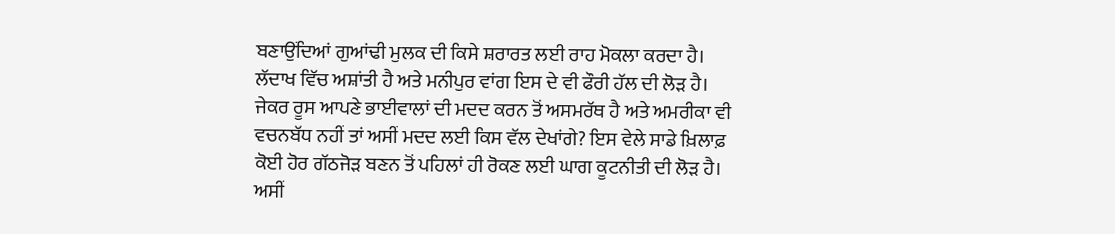ਬਣਾਉਂਦਿਆਂ ਗੁਆਂਢੀ ਮੁਲਕ ਦੀ ਕਿਸੇ ਸ਼ਰਾਰਤ ਲਈ ਰਾਹ ਮੋਕਲਾ ਕਰਦਾ ਹੈ। ਲੱਦਾਖ ਵਿੱਚ ਅਸ਼ਾਂਤੀ ਹੈ ਅਤੇ ਮਨੀਪੁਰ ਵਾਂਗ ਇਸ ਦੇ ਵੀ ਫੌਰੀ ਹੱਲ ਦੀ ਲੋੜ ਹੈ। ਜੇਕਰ ਰੂਸ ਆਪਣੇ ਭਾਈਵਾਲਾਂ ਦੀ ਮਦਦ ਕਰਨ ਤੋਂ ਅਸਮਰੱਥ ਹੈ ਅਤੇ ਅਮਰੀਕਾ ਵੀ ਵਚਨਬੱਧ ਨਹੀਂ ਤਾਂ ਅਸੀਂ ਮਦਦ ਲਈ ਕਿਸ ਵੱਲ ਦੇਖਾਂਗੇ? ਇਸ ਵੇਲੇ ਸਾਡੇ ਖ਼ਿਲਾਫ਼ ਕੋਈ ਹੋਰ ਗੱਠਜੋੜ ਬਣਨ ਤੋਂ ਪਹਿਲਾਂ ਹੀ ਰੋਕਣ ਲਈ ਘਾਗ ਕੂਟਨੀਤੀ ਦੀ ਲੋੜ ਹੈ। ਅਸੀਂ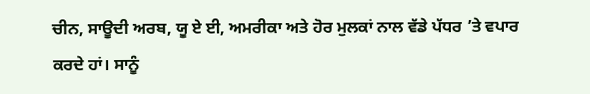ਚੀਨ, ਸਾਊਦੀ ਅਰਬ, ਯੂ ਏ ਈ, ਅਮਰੀਕਾ ਅਤੇ ਹੋਰ ਮੁਲਕਾਂ ਨਾਲ ਵੱਡੇ ਪੱਧਰ ’ਤੇ ਵਪਾਰ ਕਰਦੇ ਹਾਂ। ਸਾਨੂੰ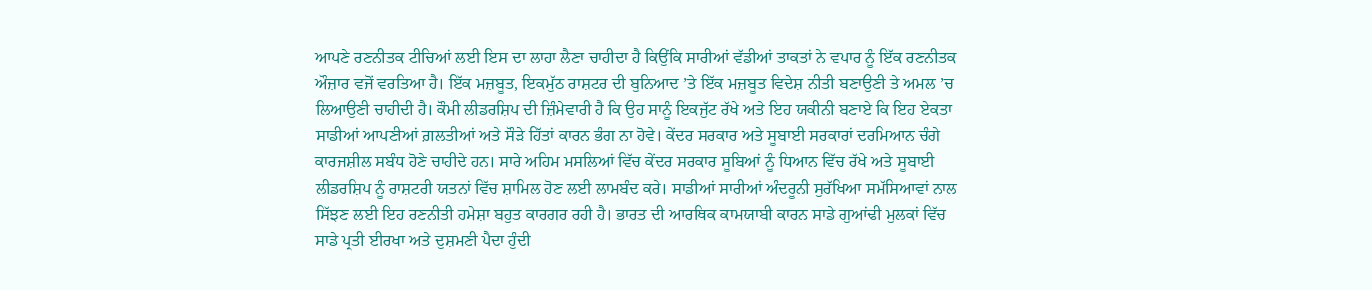ਆਪਣੇ ਰਣਨੀਤਕ ਟੀਚਿਆਂ ਲਈ ਇਸ ਦਾ ਲਾਹਾ ਲੈਣਾ ਚਾਹੀਦਾ ਹੈ ਕਿਉਂਕਿ ਸਾਰੀਆਂ ਵੱਡੀਆਂ ਤਾਕਤਾਂ ਨੇ ਵਪਾਰ ਨੂੰ ਇੱਕ ਰਣਨੀਤਕ ਔਜ਼ਾਰ ਵਜੋਂ ਵਰਤਿਆ ਹੈ। ਇੱਕ ਮਜ਼ਬੂਤ, ਇਕਮੁੱਠ ਰਾਸ਼ਟਰ ਦੀ ਬੁਨਿਆਦ ’ਤੇ ਇੱਕ ਮਜ਼ਬੂਤ ਵਿਦੇਸ਼ ਨੀਤੀ ਬਣਾਉਣੀ ਤੇ ਅਮਲ ’ਚ ਲਿਆਉਣੀ ਚਾਹੀਦੀ ਹੈ। ਕੌਮੀ ਲੀਡਰਸ਼ਿਪ ਦੀ ਜ਼ਿੰਮੇਵਾਰੀ ਹੈ ਕਿ ਉਹ ਸਾਨੂੰ ਇਕਜੁੱਟ ਰੱਖੇ ਅਤੇ ਇਹ ਯਕੀਨੀ ਬਣਾਏ ਕਿ ਇਹ ਏਕਤਾ ਸਾਡੀਆਂ ਆਪਣੀਆਂ ਗ਼ਲਤੀਆਂ ਅਤੇ ਸੌੜੇ ਹਿੱਤਾਂ ਕਾਰਨ ਭੰਗ ਨਾ ਹੋਵੇ। ਕੇਂਦਰ ਸਰਕਾਰ ਅਤੇ ਸੂਬਾਈ ਸਰਕਾਰਾਂ ਦਰਮਿਆਨ ਚੰਗੇ ਕਾਰਜਸ਼ੀਲ ਸਬੰਧ ਹੋਣੇ ਚਾਹੀਦੇ ਹਨ। ਸਾਰੇ ਅਹਿਮ ਮਸਲਿਆਂ ਵਿੱਚ ਕੇਂਦਰ ਸਰਕਾਰ ਸੂਬਿਆਂ ਨੂੰ ਧਿਆਨ ਵਿੱਚ ਰੱਖੇ ਅਤੇ ਸੂਬਾਈ ਲੀਡਰਸ਼ਿਪ ਨੂੰ ਰਾਸ਼ਟਰੀ ਯਤਨਾਂ ਵਿੱਚ ਸ਼ਾਮਿਲ ਹੋਣ ਲਈ ਲਾਮਬੰਦ ਕਰੇ। ਸਾਡੀਆਂ ਸਾਰੀਆਂ ਅੰਦਰੂਨੀ ਸੁਰੱਖਿਆ ਸਮੱਸਿਆਵਾਂ ਨਾਲ ਸਿੱਝਣ ਲਈ ਇਹ ਰਣਨੀਤੀ ਹਮੇਸ਼ਾ ਬਹੁਤ ਕਾਰਗਰ ਰਹੀ ਹੈ। ਭਾਰਤ ਦੀ ਆਰਥਿਕ ਕਾਮਯਾਬੀ ਕਾਰਨ ਸਾਡੇ ਗੁਆਂਢੀ ਮੁਲਕਾਂ ਵਿੱਚ ਸਾਡੇ ਪ੍ਰਤੀ ਈਰਖਾ ਅਤੇ ਦੁਸ਼ਮਣੀ ਪੈਦਾ ਹੁੰਦੀ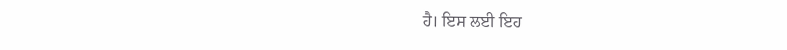ਹੈ। ਇਸ ਲਈ ਇਹ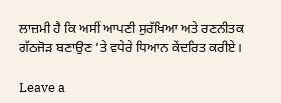ਲਾਜ਼ਮੀ ਹੈ ਕਿ ਅਸੀਂ ਆਪਣੀ ਸੁਰੱਖਿਆ ਅਤੇ ਰਣਨੀਤਕ ਗੱਠਜੋੜ ਬਣਾਉਣ ’ਤੇ ਵਧੇਰੇ ਧਿਆਨ ਕੇਂਦਰਿਤ ਕਰੀਏ।

Leave a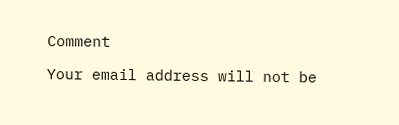Comment

Your email address will not be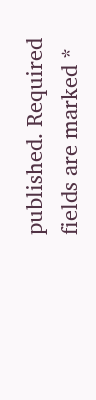published. Required fields are marked *